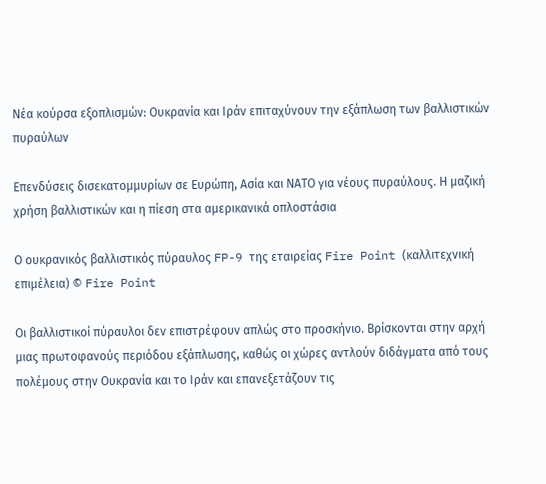Νέα κούρσα εξοπλισμών: Ουκρανία και Ιράν επιταχύνουν την εξάπλωση των βαλλιστικών πυραύλων

Επενδύσεις δισεκατομμυρίων σε Ευρώπη, Ασία και ΝΑΤΟ για νέους πυραύλους. Η μαζική χρήση βαλλιστικών και η πίεση στα αμερικανικά οπλοστάσια

Ο ουκρανικός βαλλιστικός πύραυλος FP-9 της εταιρείας Fire Point (καλλιτεχνική επιμέλεια) © Fire Point

Οι βαλλιστικοί πύραυλοι δεν επιστρέφουν απλώς στο προσκήνιο. Βρίσκονται στην αρχή μιας πρωτοφανούς περιόδου εξάπλωσης, καθώς οι χώρες αντλούν διδάγματα από τους πολέμους στην Ουκρανία και το Ιράν και επανεξετάζουν τις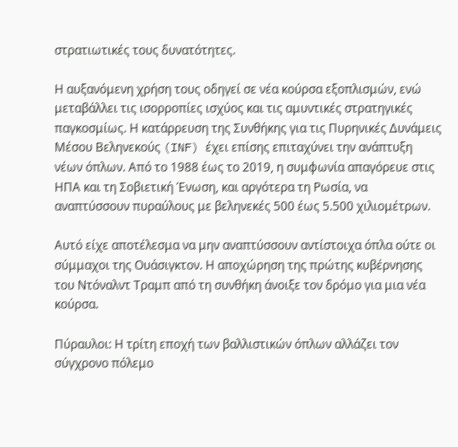στρατιωτικές τους δυνατότητες.

Η αυξανόμενη χρήση τους οδηγεί σε νέα κούρσα εξοπλισμών, ενώ μεταβάλλει τις ισορροπίες ισχύος και τις αμυντικές στρατηγικές παγκοσμίως. Η κατάρρευση της Συνθήκης για τις Πυρηνικές Δυνάμεις Μέσου Βεληνεκούς (INF) έχει επίσης επιταχύνει την ανάπτυξη νέων όπλων. Από το 1988 έως το 2019, η συμφωνία απαγόρευε στις ΗΠΑ και τη Σοβιετική Ένωση, και αργότερα τη Ρωσία, να αναπτύσσουν πυραύλους με βεληνεκές 500 έως 5.500 χιλιομέτρων.

Αυτό είχε αποτέλεσμα να μην αναπτύσσουν αντίστοιχα όπλα ούτε οι σύμμαχοι της Ουάσιγκτον. Η αποχώρηση της πρώτης κυβέρνησης του Ντόναλντ Τραμπ από τη συνθήκη άνοιξε τον δρόμο για μια νέα κούρσα.

Πύραυλοι: Η τρίτη εποχή των βαλλιστικών όπλων αλλάζει τον σύγχρονο πόλεμο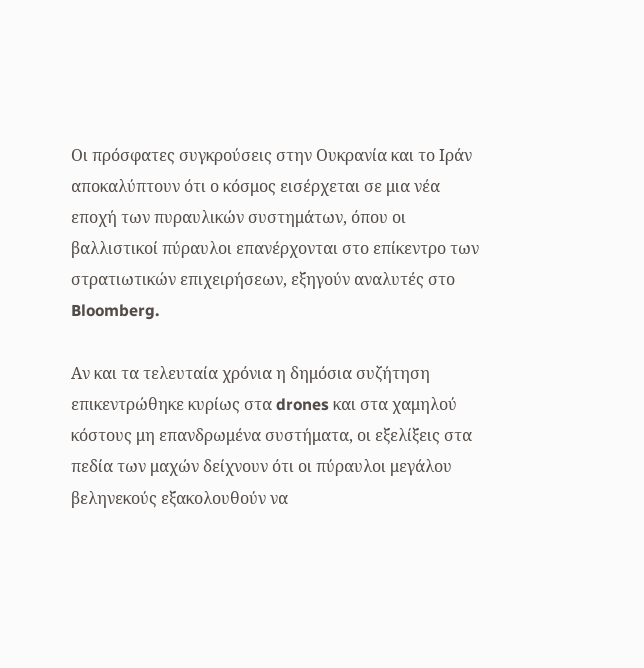Οι πρόσφατες συγκρούσεις στην Ουκρανία και το Ιράν αποκαλύπτουν ότι ο κόσμος εισέρχεται σε μια νέα εποχή των πυραυλικών συστημάτων, όπου οι βαλλιστικοί πύραυλοι επανέρχονται στο επίκεντρο των στρατιωτικών επιχειρήσεων, εξηγούν αναλυτές στο Bloomberg.

Αν και τα τελευταία χρόνια η δημόσια συζήτηση επικεντρώθηκε κυρίως στα drones και στα χαμηλού κόστους μη επανδρωμένα συστήματα, οι εξελίξεις στα πεδία των μαχών δείχνουν ότι οι πύραυλοι μεγάλου βεληνεκούς εξακολουθούν να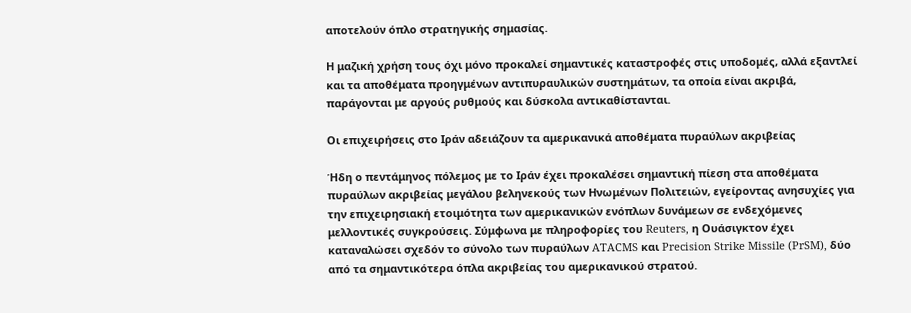αποτελούν όπλο στρατηγικής σημασίας.

Η μαζική χρήση τους όχι μόνο προκαλεί σημαντικές καταστροφές στις υποδομές, αλλά εξαντλεί και τα αποθέματα προηγμένων αντιπυραυλικών συστημάτων, τα οποία είναι ακριβά, παράγονται με αργούς ρυθμούς και δύσκολα αντικαθίστανται.

Οι επιχειρήσεις στο Ιράν αδειάζουν τα αμερικανικά αποθέματα πυραύλων ακριβείας

Ήδη ο πεντάμηνος πόλεμος με το Ιράν έχει προκαλέσει σημαντική πίεση στα αποθέματα πυραύλων ακριβείας μεγάλου βεληνεκούς των Ηνωμένων Πολιτειών, εγείροντας ανησυχίες για την επιχειρησιακή ετοιμότητα των αμερικανικών ενόπλων δυνάμεων σε ενδεχόμενες μελλοντικές συγκρούσεις. Σύμφωνα με πληροφορίες του Reuters, η Ουάσιγκτον έχει καταναλώσει σχεδόν το σύνολο των πυραύλων ATACMS και Precision Strike Missile (PrSM), δύο από τα σημαντικότερα όπλα ακριβείας του αμερικανικού στρατού.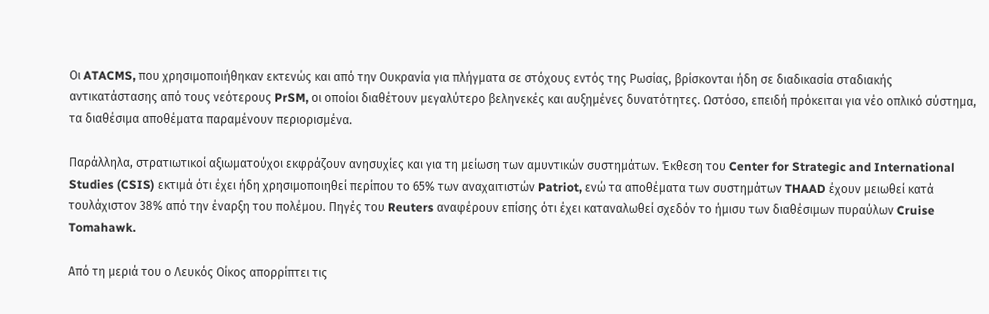Οι ATACMS, που χρησιμοποιήθηκαν εκτενώς και από την Ουκρανία για πλήγματα σε στόχους εντός της Ρωσίας, βρίσκονται ήδη σε διαδικασία σταδιακής αντικατάστασης από τους νεότερους PrSM, οι οποίοι διαθέτουν μεγαλύτερο βεληνεκές και αυξημένες δυνατότητες. Ωστόσο, επειδή πρόκειται για νέο οπλικό σύστημα, τα διαθέσιμα αποθέματα παραμένουν περιορισμένα.

Παράλληλα, στρατιωτικοί αξιωματούχοι εκφράζουν ανησυχίες και για τη μείωση των αμυντικών συστημάτων. Έκθεση του Center for Strategic and International Studies (CSIS) εκτιμά ότι έχει ήδη χρησιμοποιηθεί περίπου το 65% των αναχαιτιστών Patriot, ενώ τα αποθέματα των συστημάτων THAAD έχουν μειωθεί κατά τουλάχιστον 38% από την έναρξη του πολέμου. Πηγές του Reuters αναφέρουν επίσης ότι έχει καταναλωθεί σχεδόν το ήμισυ των διαθέσιμων πυραύλων Cruise Tomahawk.

Από τη μεριά του ο Λευκός Οίκος απορρίπτει τις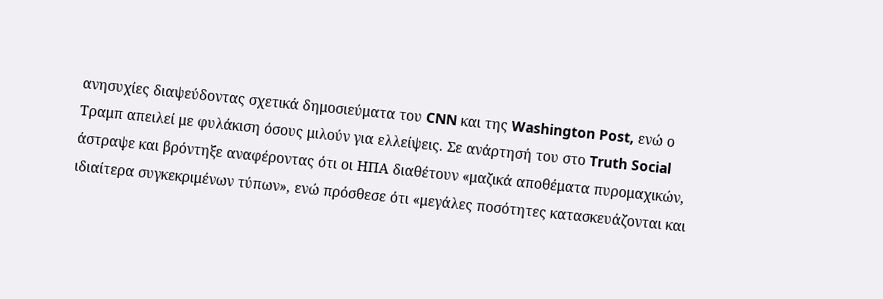ανησυχίες διαψεύδοντας σχετικά δημοσιεύματα του CNN και της Washington Post, ενώ ο Τραμπ απειλεί με φυλάκιση όσους μιλούν για ελλείψεις. Σε ανάρτησή του στο Truth Social άστραψε και βρόντηξε αναφέροντας ότι οι ΗΠΑ διαθέτουν «μαζικά αποθέματα πυρομαχικών, ιδιαίτερα συγκεκριμένων τύπων», ενώ πρόσθεσε ότι «μεγάλες ποσότητες κατασκευάζονται και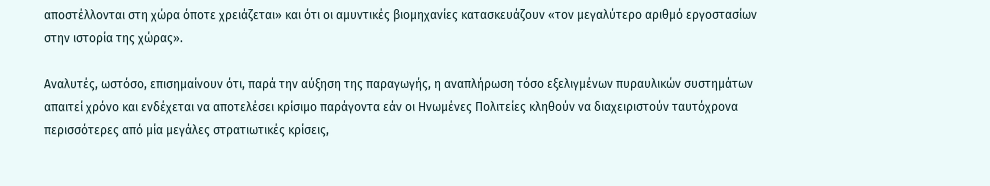αποστέλλονται στη χώρα όποτε χρειάζεται» και ότι οι αμυντικές βιομηχανίες κατασκευάζουν «τον μεγαλύτερο αριθμό εργοστασίων στην ιστορία της χώρας».

Αναλυτές, ωστόσο, επισημαίνουν ότι, παρά την αύξηση της παραγωγής, η αναπλήρωση τόσο εξελιγμένων πυραυλικών συστημάτων απαιτεί χρόνο και ενδέχεται να αποτελέσει κρίσιμο παράγοντα εάν οι Ηνωμένες Πολιτείες κληθούν να διαχειριστούν ταυτόχρονα περισσότερες από μία μεγάλες στρατιωτικές κρίσεις,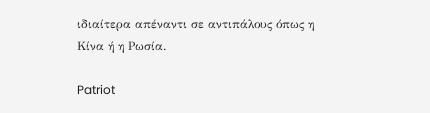ιδιαίτερα απέναντι σε αντιπάλους όπως η Κίνα ή η Ρωσία.

Patriot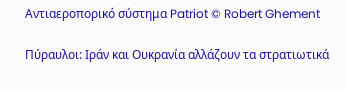Αντιαεροπορικό σύστημα Patriot © Robert Ghement

Πύραυλοι: Ιράν και Ουκρανία αλλάζουν τα στρατιωτικά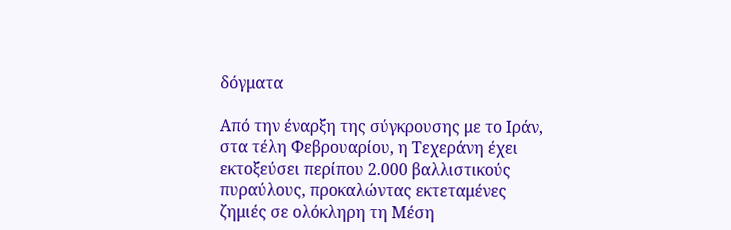δόγματα

Από την έναρξη της σύγκρουσης με το Ιράν, στα τέλη Φεβρουαρίου, η Τεχεράνη έχει εκτοξεύσει περίπου 2.000 βαλλιστικούς πυραύλους, προκαλώντας εκτεταμένες ζημιές σε ολόκληρη τη Μέση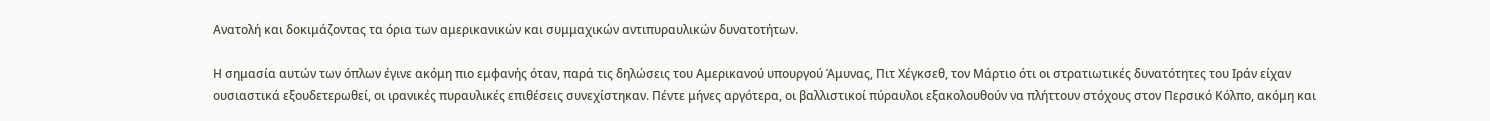Ανατολή και δοκιμάζοντας τα όρια των αμερικανικών και συμμαχικών αντιπυραυλικών δυνατοτήτων.

Η σημασία αυτών των όπλων έγινε ακόμη πιο εμφανής όταν, παρά τις δηλώσεις του Αμερικανού υπουργού Άμυνας, Πιτ Χέγκσεθ, τον Μάρτιο ότι οι στρατιωτικές δυνατότητες του Ιράν είχαν ουσιαστικά εξουδετερωθεί, οι ιρανικές πυραυλικές επιθέσεις συνεχίστηκαν. Πέντε μήνες αργότερα, οι βαλλιστικοί πύραυλοι εξακολουθούν να πλήττουν στόχους στον Περσικό Κόλπο, ακόμη και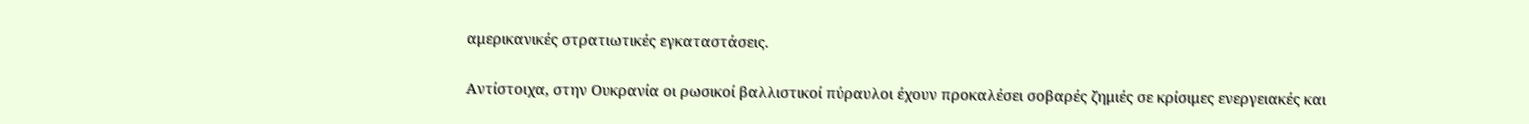αμερικανικές στρατιωτικές εγκαταστάσεις.

Αντίστοιχα, στην Ουκρανία οι ρωσικοί βαλλιστικοί πύραυλοι έχουν προκαλέσει σοβαρές ζημιές σε κρίσιμες ενεργειακές και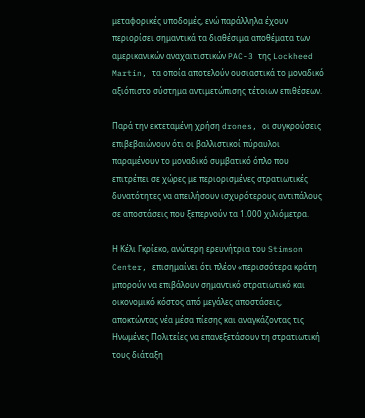μεταφορικές υποδομές, ενώ παράλληλα έχουν περιορίσει σημαντικά τα διαθέσιμα αποθέματα των αμερικανικών αναχαιτιστικών PAC-3 της Lockheed Martin, τα οποία αποτελούν ουσιαστικά το μοναδικό αξιόπιστο σύστημα αντιμετώπισης τέτοιων επιθέσεων.

Παρά την εκτεταμένη χρήση drones, οι συγκρούσεις επιβεβαιώνουν ότι οι βαλλιστικοί πύραυλοι παραμένουν το μοναδικό συμβατικό όπλο που επιτρέπει σε χώρες με περιορισμένες στρατιωτικές δυνατότητες να απειλήσουν ισχυρότερους αντιπάλους σε αποστάσεις που ξεπερνούν τα 1.000 χιλιόμετρα.

Η Κέλι Γκρίεκο, ανώτερη ερευνήτρια του Stimson Center, επισημαίνει ότι πλέον «περισσότερα κράτη μπορούν να επιβάλουν σημαντικό στρατιωτικό και οικονομικό κόστος από μεγάλες αποστάσεις, αποκτώντας νέα μέσα πίεσης και αναγκάζοντας τις Ηνωμένες Πολιτείες να επανεξετάσουν τη στρατιωτική τους διάταξη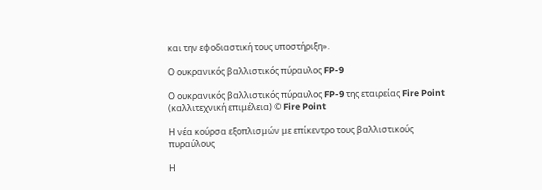και την εφοδιαστική τους υποστήριξη».

Ο ουκρανικός βαλλιστικός πύραυλος FP-9

Ο ουκρανικός βαλλιστικός πύραυλος FP-9 της εταιρείας Fire Point (καλλιτεχνική επιμέλεια) © Fire Point

Η νέα κούρσα εξοπλισμών με επίκεντρο τους βαλλιστικούς πυραύλους

Η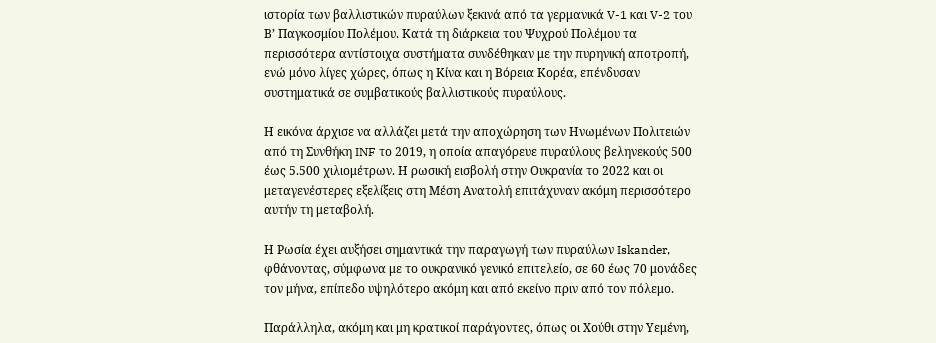ιστορία των βαλλιστικών πυραύλων ξεκινά από τα γερμανικά V-1 και V-2 του Β’ Παγκοσμίου Πολέμου. Κατά τη διάρκεια του Ψυχρού Πολέμου τα περισσότερα αντίστοιχα συστήματα συνδέθηκαν με την πυρηνική αποτροπή, ενώ μόνο λίγες χώρες, όπως η Κίνα και η Βόρεια Κορέα, επένδυσαν συστηματικά σε συμβατικούς βαλλιστικούς πυραύλους.

Η εικόνα άρχισε να αλλάζει μετά την αποχώρηση των Ηνωμένων Πολιτειών από τη Συνθήκη INF το 2019, η οποία απαγόρευε πυραύλους βεληνεκούς 500 έως 5.500 χιλιομέτρων. Η ρωσική εισβολή στην Ουκρανία το 2022 και οι μεταγενέστερες εξελίξεις στη Μέση Ανατολή επιτάχυναν ακόμη περισσότερο αυτήν τη μεταβολή.

Η Ρωσία έχει αυξήσει σημαντικά την παραγωγή των πυραύλων Iskander, φθάνοντας, σύμφωνα με το ουκρανικό γενικό επιτελείο, σε 60 έως 70 μονάδες τον μήνα, επίπεδο υψηλότερο ακόμη και από εκείνο πριν από τον πόλεμο.

Παράλληλα, ακόμη και μη κρατικοί παράγοντες, όπως οι Χούθι στην Υεμένη,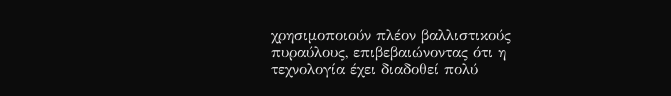χρησιμοποιούν πλέον βαλλιστικούς πυραύλους, επιβεβαιώνοντας ότι η τεχνολογία έχει διαδοθεί πολύ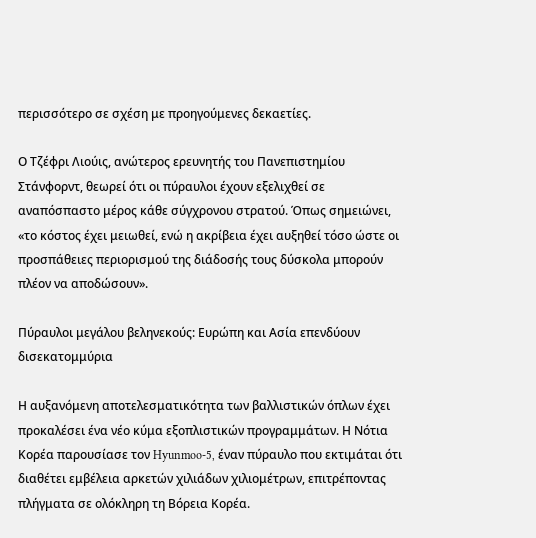περισσότερο σε σχέση με προηγούμενες δεκαετίες.

Ο Τζέφρι Λιούις, ανώτερος ερευνητής του Πανεπιστημίου Στάνφορντ, θεωρεί ότι οι πύραυλοι έχουν εξελιχθεί σε αναπόσπαστο μέρος κάθε σύγχρονου στρατού. Όπως σημειώνει, «το κόστος έχει μειωθεί, ενώ η ακρίβεια έχει αυξηθεί τόσο ώστε οι προσπάθειες περιορισμού της διάδοσής τους δύσκολα μπορούν πλέον να αποδώσουν».

Πύραυλοι μεγάλου βεληνεκούς: Ευρώπη και Ασία επενδύουν δισεκατομμύρια

Η αυξανόμενη αποτελεσματικότητα των βαλλιστικών όπλων έχει προκαλέσει ένα νέο κύμα εξοπλιστικών προγραμμάτων. Η Νότια Κορέα παρουσίασε τον Hyunmoo-5, έναν πύραυλο που εκτιμάται ότι διαθέτει εμβέλεια αρκετών χιλιάδων χιλιομέτρων, επιτρέποντας πλήγματα σε ολόκληρη τη Βόρεια Κορέα.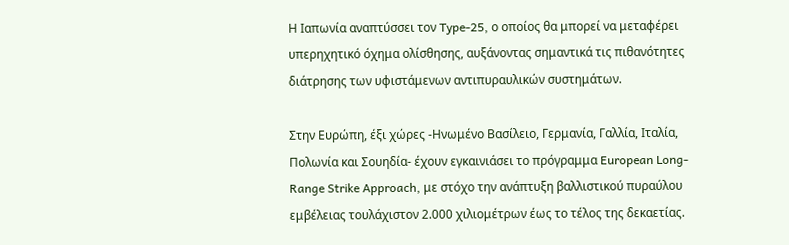Η Ιαπωνία αναπτύσσει τον Type-25, ο οποίος θα μπορεί να μεταφέρει υπερηχητικό όχημα ολίσθησης, αυξάνοντας σημαντικά τις πιθανότητες διάτρησης των υφιστάμενων αντιπυραυλικών συστημάτων.

Στην Ευρώπη, έξι χώρες -Ηνωμένο Βασίλειο, Γερμανία, Γαλλία, Ιταλία, Πολωνία και Σουηδία- έχουν εγκαινιάσει το πρόγραμμα European Long-Range Strike Approach, με στόχο την ανάπτυξη βαλλιστικού πυραύλου εμβέλειας τουλάχιστον 2.000 χιλιομέτρων έως το τέλος της δεκαετίας.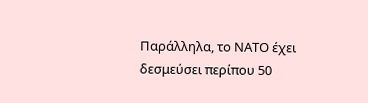Παράλληλα, το ΝΑΤΟ έχει δεσμεύσει περίπου 50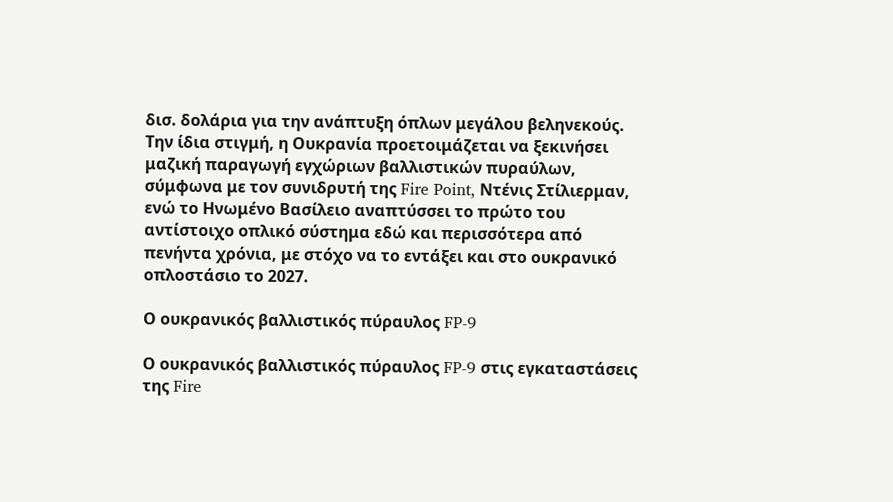δισ. δολάρια για την ανάπτυξη όπλων μεγάλου βεληνεκούς. Την ίδια στιγμή, η Ουκρανία προετοιμάζεται να ξεκινήσει μαζική παραγωγή εγχώριων βαλλιστικών πυραύλων, σύμφωνα με τον συνιδρυτή της Fire Point, Ντένις Στίλιερμαν, ενώ το Ηνωμένο Βασίλειο αναπτύσσει το πρώτο του αντίστοιχο οπλικό σύστημα εδώ και περισσότερα από πενήντα χρόνια, με στόχο να το εντάξει και στο ουκρανικό οπλοστάσιο το 2027.

Ο ουκρανικός βαλλιστικός πύραυλος FP-9

Ο ουκρανικός βαλλιστικός πύραυλος FP-9 στις εγκαταστάσεις της Fire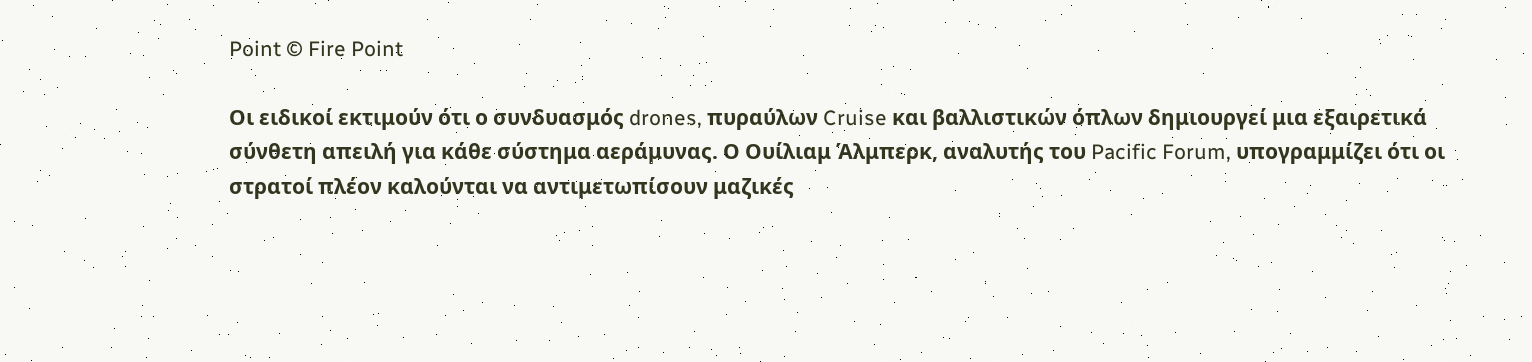Point © Fire Point

Οι ειδικοί εκτιμούν ότι ο συνδυασμός drones, πυραύλων Cruise και βαλλιστικών όπλων δημιουργεί μια εξαιρετικά σύνθετη απειλή για κάθε σύστημα αεράμυνας. Ο Ουίλιαμ Άλμπερκ, αναλυτής του Pacific Forum, υπογραμμίζει ότι οι στρατοί πλέον καλούνται να αντιμετωπίσουν μαζικές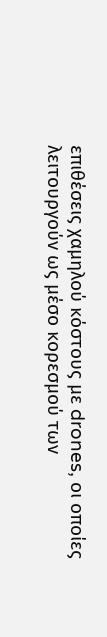επιθέσεις χαμηλού κόστους με drones, οι οποίες λειτουργούν ως μέσο κορεσμού των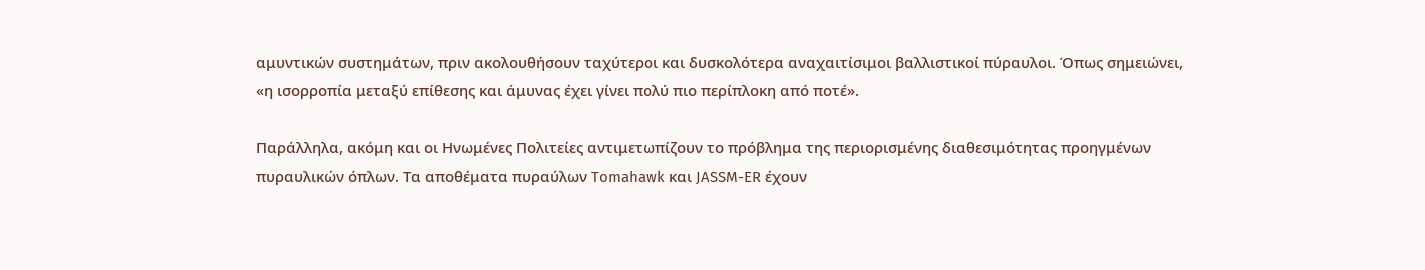αμυντικών συστημάτων, πριν ακολουθήσουν ταχύτεροι και δυσκολότερα αναχαιτίσιμοι βαλλιστικοί πύραυλοι. Όπως σημειώνει, «η ισορροπία μεταξύ επίθεσης και άμυνας έχει γίνει πολύ πιο περίπλοκη από ποτέ».

Παράλληλα, ακόμη και οι Ηνωμένες Πολιτείες αντιμετωπίζουν το πρόβλημα της περιορισμένης διαθεσιμότητας προηγμένων πυραυλικών όπλων. Τα αποθέματα πυραύλων Tomahawk και JASSM-ER έχουν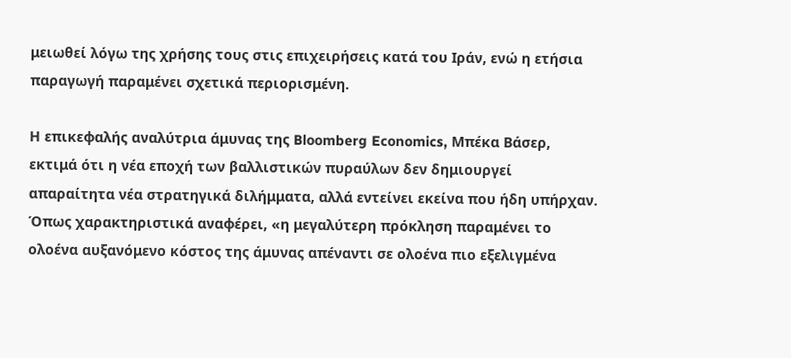μειωθεί λόγω της χρήσης τους στις επιχειρήσεις κατά του Ιράν, ενώ η ετήσια παραγωγή παραμένει σχετικά περιορισμένη.

Η επικεφαλής αναλύτρια άμυνας της Bloomberg Economics, Μπέκα Βάσερ, εκτιμά ότι η νέα εποχή των βαλλιστικών πυραύλων δεν δημιουργεί απαραίτητα νέα στρατηγικά διλήμματα, αλλά εντείνει εκείνα που ήδη υπήρχαν. Όπως χαρακτηριστικά αναφέρει, «η μεγαλύτερη πρόκληση παραμένει το ολοένα αυξανόμενο κόστος της άμυνας απέναντι σε ολοένα πιο εξελιγμένα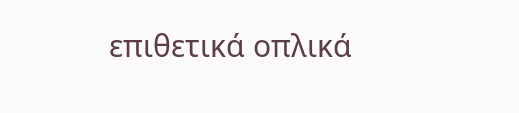επιθετικά οπλικά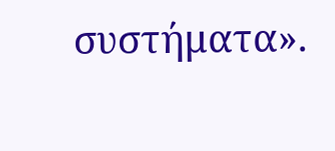συστήματα».